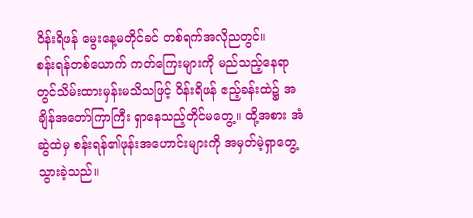ဝိန်းရိဖန် မွေးနေ့မတိုင်ခင် တစ်ရက်အလိုညတွင်။
စန်းရန်တစ်ယောက် ကတ်ကြေးများကို မည်သည့်နေရာတွင်သိမ်းထားမှန်းမသိသဖြင့် ဝိန်းရိဖန် ဧည့်ခန်းထဲ၌ အချိန်အတော်ကြာကြီး ရှာနေသည့်တိုင်မတွေ့။ ထို့အစား အံဆွဲထဲမှ စန်းရန်၏ဖုန်းအဟောင်းများကို အမှတ်မဲ့ရှာတွေ့သွားခဲ့သည်။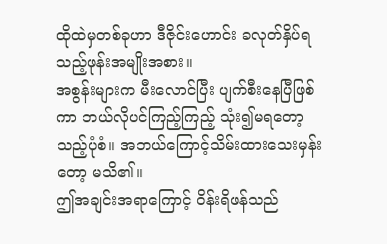ထိုထဲမှတစ်ခုဟာ ဒီဇိုင်းဟောင်း ခလုတ်နှိပ်ရသည့်ဖုန်းအမျိုးအစား။
အစွန်းများက မီးလောင်ပြီး ပျက်စီးနေပြီဖြစ်ကာ ဘယ်လိုပင်ကြည့်ကြည့် သုံး၍မရတော့သည့်ပုံစံ။ အဘယ်ကြောင့်သိမ်းထားသေးမှန်းတော့ မသိ၏။
ဤအချင်းအရာကြောင့် ဝိန်းရိဖန်သည်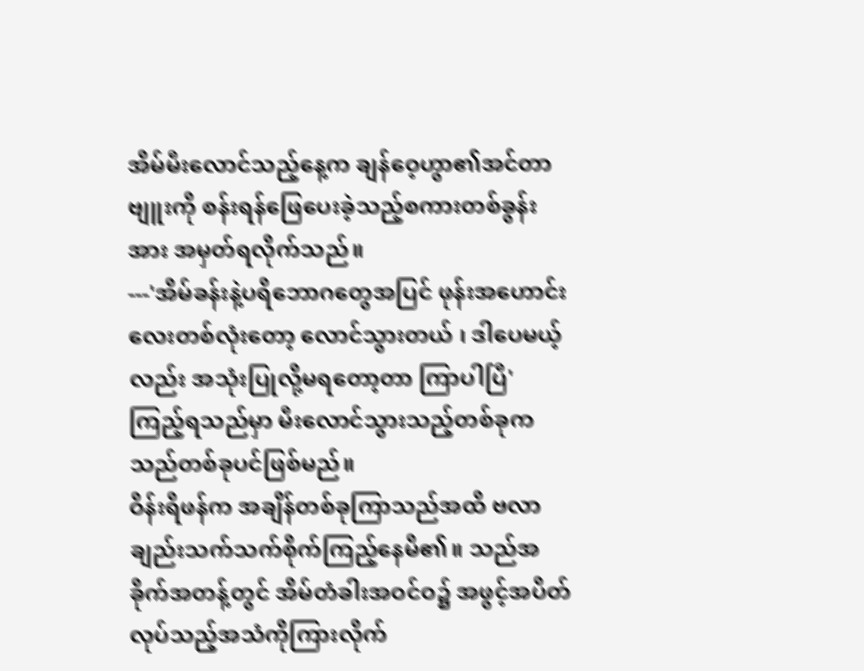အိမ်မီးလောင်သည့်နေ့က ချန်ဝေ့ဟွာ၏အင်တာဗျူးကို စန်းရန်ဖြေပေးခဲ့သည့်စကားတစ်ခွန်းအား အမှတ်ရလိုက်သည်။
---'အိမ်ခန်းနဲ့ပရိဘောဂတွေအပြင် ဖုန်းအဟောင်းလေးတစ်လုံးတော့ လောင်သွားတယ် ၊ ဒါပေမယ့်လည်း အသုံးပြုလို့မရတော့တာ ကြာပါပြီ'
ကြည့်ရသည်မှာ မီးလောင်သွားသည့်တစ်ခုက သည်တစ်ခုပင်ဖြစ်မည်။
ဝိန်းရိဖန်က အချိန်တစ်ခုကြာသည်အထိ ဗလာချည်းသက်သက်စိုက်ကြည့်နေမိ၏။ သည်အခိုက်အတန့်တွင် အိမ်တံခါးအဝင်ဝ၌ အဖွင့်အပိတ်လုပ်သည့်အသံကိုကြားလိုက်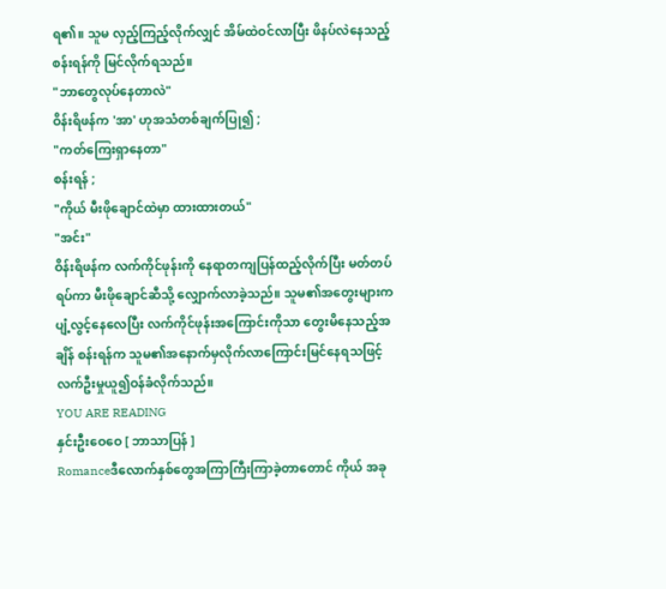ရ၏။ သူမ လှည့်ကြည့်လိုက်လျှင် အိမ်ထဲဝင်လာပြီး ဖိနပ်လဲနေသည့်စန်းရန်ကို မြင်လိုက်ရသည်။
"ဘာတွေလုပ်နေတာလဲ"
ဝိန်းရိဖန်က 'အာ' ဟုအသံတစ်ချက်ပြု၍ ;
"ကတ်ကြေးရှာနေတာ"
စန်းရန် ;
"ကိုယ် မီးဖိုချောင်ထဲမှာ ထားထားတယ်"
"အင်း"
ဝိန်းရိဖန်က လက်ကိုင်ဖုန်းကို နေရာတကျပြန်ထည့်လိုက်ပြီး မတ်တပ်ရပ်ကာ မီးဖိုချောင်ဆီသို့ လျှောက်လာခဲ့သည်။ သူမ၏အတွေးများက ပျံ့လွင့်နေလေပြီး လက်ကိုင်ဖုန်းအကြောင်းကိုသာ တွေးမိနေသည့်အချိန် စန်းရန်က သူမ၏အနောက်မှလိုက်လာကြောင်းမြင်နေရသဖြင့် လက်ဦးမှုယူ၍ဝန်ခံလိုက်သည်။
YOU ARE READING
နှင်းဦးဝေဝေ [ ဘာသာပြန် ]
Romanceဒီလောက်နှစ်တွေအကြာကြီးကြာခဲ့တာတောင် ကိုယ် အခု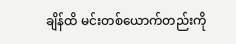ချိန်ထိ မင်းတစ်ယောက်တည်းကို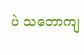ပဲ သဘောကျ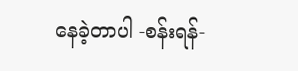နေခဲ့တာပါ -စန်းရန်-